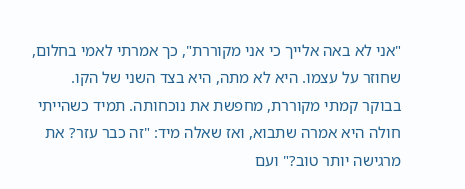"אני לא באה אלייך כי אני מקוררת", כך אמרתי לאמי בחלום, שחוזר על עצמו. היא לא מתה, היא בצד השני של הקו.
בבוקר קמתי מקוררת, מחפשת את נוכחותה. תמיד כשהייתי חולה היא אמרה שתבוא, ואז שאלה מיד: "זה כבר עזר? את מרגישה יותר טוב?" ועם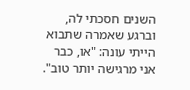השנים חסכתי לה, וברגע שאמרה שתבוא הייתי עונה: "או, כבר אני מרגישה יותר טוב".